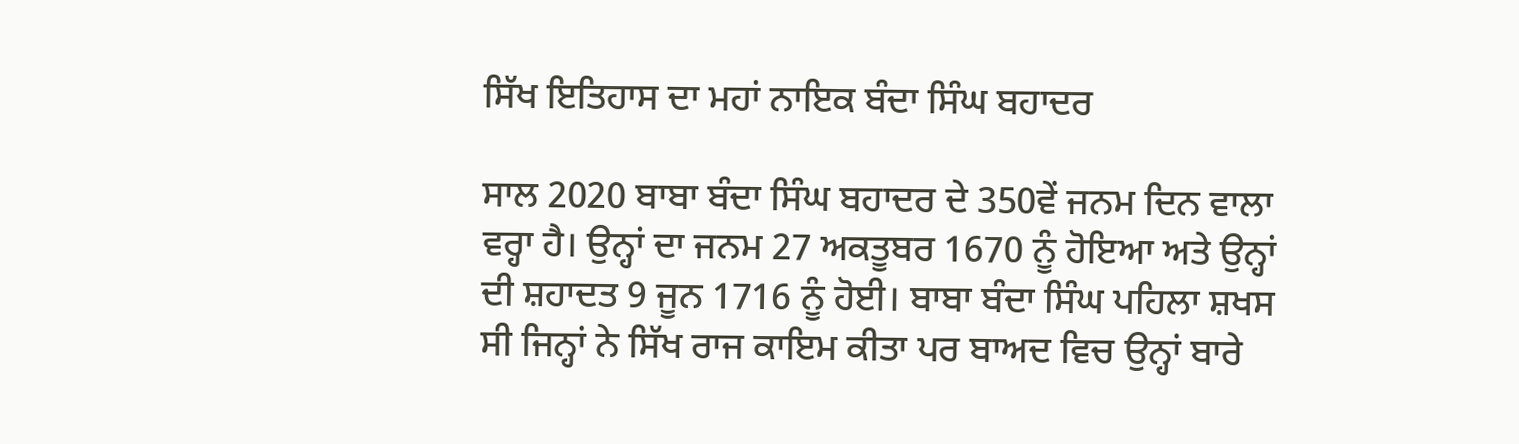ਸਿੱਖ ਇਤਿਹਾਸ ਦਾ ਮਹਾਂ ਨਾਇਕ ਬੰਦਾ ਸਿੰਘ ਬਹਾਦਰ

ਸਾਲ 2020 ਬਾਬਾ ਬੰਦਾ ਸਿੰਘ ਬਹਾਦਰ ਦੇ 350ਵੇਂ ਜਨਮ ਦਿਨ ਵਾਲਾ ਵਰ੍ਹਾ ਹੈ। ਉਨ੍ਹਾਂ ਦਾ ਜਨਮ 27 ਅਕਤੂਬਰ 1670 ਨੂੰ ਹੋਇਆ ਅਤੇ ਉਨ੍ਹਾਂ ਦੀ ਸ਼ਹਾਦਤ 9 ਜੂਨ 1716 ਨੂੰ ਹੋਈ। ਬਾਬਾ ਬੰਦਾ ਸਿੰਘ ਪਹਿਲਾ ਸ਼ਖਸ ਸੀ ਜਿਨ੍ਹਾਂ ਨੇ ਸਿੱਖ ਰਾਜ ਕਾਇਮ ਕੀਤਾ ਪਰ ਬਾਅਦ ਵਿਚ ਉਨ੍ਹਾਂ ਬਾਰੇ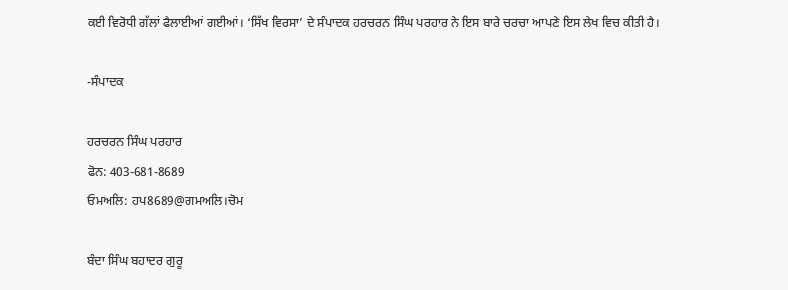ਕਈ ਵਿਰੋਧੀ ਗੱਲਾਂ ਫੈਲਾਈਆਂ ਗਈਆਂ। ‘ਸਿੱਖ ਵਿਰਸਾ’ ਦੇ ਸੰਪਾਦਕ ਹਰਚਰਨ ਸਿੰਘ ਪਰਹਾਰ ਨੇ ਇਸ ਬਾਰੇ ਚਰਚਾ ਆਪਣੇ ਇਸ ਲੇਖ ਵਿਚ ਕੀਤੀ ਹੈ।

-ਸੰਪਾਦਕ

ਹਰਚਰਨ ਸਿੰਘ ਪਰਹਾਰ
ਫੋਨ: 403-681-8689
ਓਮਅਲਿ: ਹਪ8689@ਗਮਅਲਿ।ਚੋਮ

ਬੰਦਾ ਸਿੰਘ ਬਹਾਦਰ ਗੁਰੂ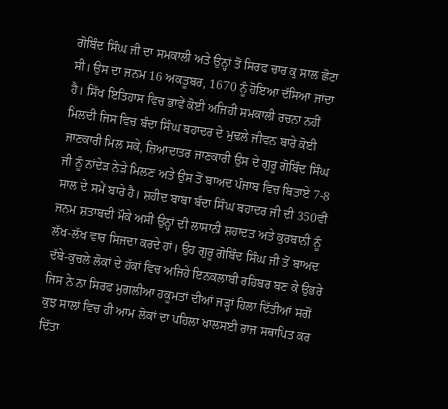ਗੋਬਿੰਦ ਸਿੰਘ ਜੀ ਦਾ ਸਮਕਾਲੀ ਅਤੇ ਉਨ੍ਹਾਂ ਤੋਂ ਸਿਰਫ ਚਾਰ ਕੁ ਸਾਲ ਛੋਟਾ ਸੀ। ਉਸ ਦਾ ਜਨਮ 16 ਅਕਤੂਬਰ, 1670 ਨੂੰ ਹੋਇਆ ਦੱਸਿਆ ਜਾਂਦਾ ਹੈ। ਸਿੱਖ ਇਤਿਹਾਸ ਵਿਚ ਭਾਵੇਂ ਕੋਈ ਅਜਿਹੀ ਸਮਕਾਲੀ ਰਚਨਾ ਨਹੀਂ ਮਿਲਦੀ ਜਿਸ ਵਿਚ ਬੰਦਾ ਸਿੰਘ ਬਹਾਦਰ ਦੇ ਮੁਢਲੇ ਜੀਵਨ ਬਾਰੇ ਕੋਈ ਜਾਣਕਾਰੀ ਮਿਲ ਸਕੇ, ਜ਼ਿਆਦਾਤਰ ਜਾਣਕਾਰੀ ਉਸ ਦੇ ਗੁਰੂ ਗੋਬਿੰਦ ਸਿੰਘ ਜੀ ਨੂੰ ਨਾਂਦੇੜ ਨੇੜੇ ਮਿਲਣ ਅਤੇ ਉਸ ਤੋਂ ਬਾਅਦ ਪੰਜਾਬ ਵਿਚ ਬਿਤਾਏ 7-8 ਸਾਲ ਦੇ ਸਮੇਂ ਬਾਰੇ ਹੈ। ਸ਼ਹੀਦ ਬਾਬਾ ਬੰਦਾ ਸਿੰਘ ਬਹਾਦਰ ਜੀ ਦੀ 350ਵੀਂ ਜਨਮ ਸ਼ਤਾਬਦੀ ਮੌਕੇ ਅਸੀਂ ਉਨ੍ਹਾਂ ਦੀ ਲਾਸਾਨੀ ਸ਼ਹਾਦਤ ਅਤੇ ਕੁਰਬਾਨੀ ਨੂੰ ਲੱਖ-ਲੱਖ ਵਾਰ ਸਿਜਦਾ ਕਰਦੇ ਹਾਂ। ਉਹ ਗੁਰੂ ਗੋਬਿੰਦ ਸਿੰਘ ਜੀ ਤੋਂ ਬਾਅਦ ਦੱਬੇ-ਕੁਚਲੇ ਲੋਕਾਂ ਦੇ ਹੱਕਾਂ ਵਿਚ ਅਜਿਹੇ ਇਨਕਲਾਬੀ ਰਹਿਬਰ ਬਣ ਕੇ ਉਭਰੇ ਜਿਸ ਨੇ ਨਾ ਸਿਰਫ ਮੁਗਲੀਆ ਹਕੂਮਤਾਂ ਦੀਆਂ ਜੜ੍ਹਾਂ ਹਿਲਾ ਦਿੱਤੀਆਂ ਸਗੋਂ ਕੁਝ ਸਾਲਾਂ ਵਿਚ ਹੀ ਆਮ ਲੋਕਾਂ ਦਾ ਪਹਿਲਾ ਖਾਲਸਈ ਰਾਜ ਸਥਾਪਿਤ ਕਰ ਦਿੱਤਾ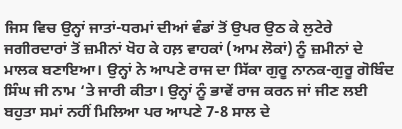ਜਿਸ ਵਿਚ ਉਨ੍ਹਾਂ ਜਾਤਾਂ-ਧਰਮਾਂ ਦੀਆਂ ਵੰਡਾਂ ਤੋਂ ਉਪਰ ਉਠ ਕੇ ਲੁਟੇਰੇ ਜਗੀਰਦਾਰਾਂ ਤੋਂ ਜ਼ਮੀਨਾਂ ਖੋਹ ਕੇ ਹਲ਼ ਵਾਹਕਾਂ (ਆਮ ਲੋਕਾਂ) ਨੂੰ ਜ਼ਮੀਨਾਂ ਦੇ ਮਾਲਕ ਬਣਾਇਆ। ਉਨ੍ਹਾਂ ਨੇ ਆਪਣੇ ਰਾਜ ਦਾ ਸਿੱਕਾ ਗੁਰੂ ਨਾਨਕ-ਗੁਰੂ ਗੋਬਿੰਦ ਸਿੰਘ ਜੀ ਨਾਮ ‘ਤੇ ਜਾਰੀ ਕੀਤਾ। ਉਨ੍ਹਾਂ ਨੂੰ ਭਾਵੇਂ ਰਾਜ ਕਰਨ ਜਾਂ ਜੀਣ ਲਈ ਬਹੁਤਾ ਸਮਾਂ ਨਹੀਂ ਮਿਲਿਆ ਪਰ ਆਪਣੇ 7-8 ਸਾਲ ਦੇ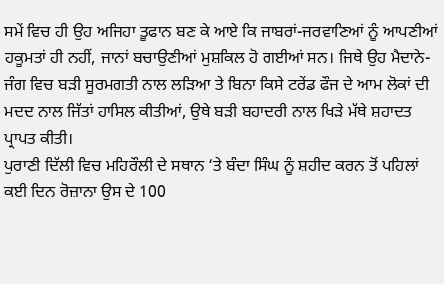ਸਮੇਂ ਵਿਚ ਹੀ ਉਹ ਅਜਿਹਾ ਤੂਫਾਨ ਬਣ ਕੇ ਆਏ ਕਿ ਜਾਬਰਾਂ-ਜਰਵਾਣਿਆਂ ਨੂੰ ਆਪਣੀਆਂ ਹਕੂਮਤਾਂ ਹੀ ਨਹੀਂ, ਜਾਨਾਂ ਬਚਾਉਣੀਆਂ ਮੁਸ਼ਕਿਲ ਹੋ ਗਈਆਂ ਸਨ। ਜਿਥੇ ਉਹ ਮੈਦਾਨੇ-ਜੰਗ ਵਿਚ ਬੜੀ ਸੂਰਮਗਤੀ ਨਾਲ ਲੜਿਆ ਤੇ ਬਿਨਾ ਕਿਸੇ ਟਰੇਂਡ ਫੌਜ ਦੇ ਆਮ ਲੋਕਾਂ ਦੀ ਮਦਦ ਨਾਲ ਜਿੱਤਾਂ ਹਾਸਿਲ ਕੀਤੀਆਂ, ਉਥੇ ਬੜੀ ਬਹਾਦਰੀ ਨਾਲ ਖਿੜੇ ਮੱਥੇ ਸ਼ਹਾਦਤ ਪ੍ਰਾਪਤ ਕੀਤੀ।
ਪੁਰਾਣੀ ਦਿੱਲੀ ਵਿਚ ਮਹਿਰੌਲੀ ਦੇ ਸਥਾਨ ‘ਤੇ ਬੰਦਾ ਸਿੰਘ ਨੂੰ ਸ਼ਹੀਦ ਕਰਨ ਤੋਂ ਪਹਿਲਾਂ ਕਈ ਦਿਨ ਰੋਜ਼ਾਨਾ ਉਸ ਦੇ 100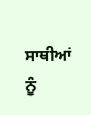ਸਾਥੀਆਂ ਨੂੰ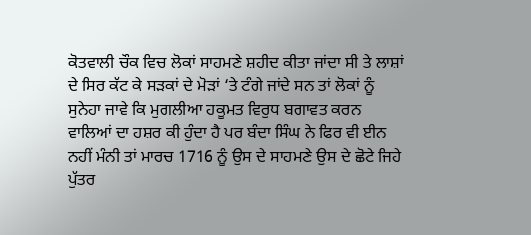ਕੋਤਵਾਲੀ ਚੌਕ ਵਿਚ ਲੋਕਾਂ ਸਾਹਮਣੇ ਸ਼ਹੀਦ ਕੀਤਾ ਜਾਂਦਾ ਸੀ ਤੇ ਲਾਸ਼ਾਂ ਦੇ ਸਿਰ ਕੱਟ ਕੇ ਸੜਕਾਂ ਦੇ ਮੋੜਾਂ ‘ਤੇ ਟੰਗੇ ਜਾਂਦੇ ਸਨ ਤਾਂ ਲੋਕਾਂ ਨੂੰ ਸੁਨੇਹਾ ਜਾਵੇ ਕਿ ਮੁਗਲੀਆ ਹਕੂਮਤ ਵਿਰੁਧ ਬਗਾਵਤ ਕਰਨ ਵਾਲਿਆਂ ਦਾ ਹਸ਼ਰ ਕੀ ਹੁੰਦਾ ਹੈ ਪਰ ਬੰਦਾ ਸਿੰਘ ਨੇ ਫਿਰ ਵੀ ਈਨ ਨਹੀਂ ਮੰਨੀ ਤਾਂ ਮਾਰਚ 1716 ਨੂੰ ਉਸ ਦੇ ਸਾਹਮਣੇ ਉਸ ਦੇ ਛੋਟੇ ਜਿਹੇ ਪੁੱਤਰ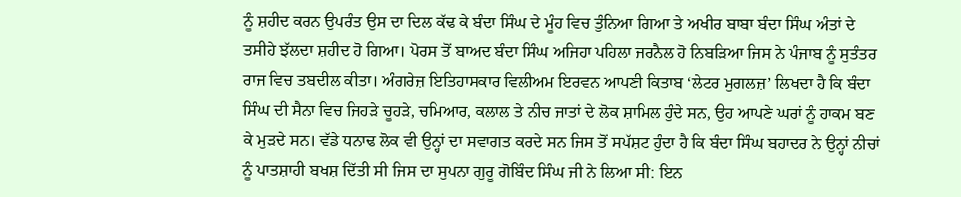ਨੂੰ ਸ਼ਹੀਦ ਕਰਨ ਉਪਰੰਤ ਉਸ ਦਾ ਦਿਲ ਕੱਢ ਕੇ ਬੰਦਾ ਸਿੰਘ ਦੇ ਮੂੰਹ ਵਿਚ ਤੁੰਨਿਆ ਗਿਆ ਤੇ ਅਖੀਰ ਬਾਬਾ ਬੰਦਾ ਸਿੰਘ ਅੰਤਾਂ ਦੇ ਤਸੀਹੇ ਝੱਲਦਾ ਸ਼ਹੀਦ ਹੋ ਗਿਆ। ਪੋਰਸ ਤੋਂ ਬਾਅਦ ਬੰਦਾ ਸਿੰਘ ਅਜਿਹਾ ਪਹਿਲਾ ਜਰਨੈਲ ਹੋ ਨਿਬੜਿਆ ਜਿਸ ਨੇ ਪੰਜਾਬ ਨੂੰ ਸੁਤੰਤਰ ਰਾਜ ਵਿਚ ਤਬਦੀਲ ਕੀਤਾ। ਅੰਗਰੇਜ਼ ਇਤਿਹਾਸਕਾਰ ਵਿਲੀਅਮ ਇਰਵਨ ਆਪਣੀ ਕਿਤਾਬ ‘ਲੇਟਰ ਮੁਗਲਜ਼’ ਲਿਖਦਾ ਹੈ ਕਿ ਬੰਦਾ ਸਿੰਘ ਦੀ ਸੈਨਾ ਵਿਚ ਜਿਹੜੇ ਚੂਹੜੇ, ਚਮਿਆਰ, ਕਲਾਲ ਤੇ ਨੀਚ ਜਾਤਾਂ ਦੇ ਲੋਕ ਸ਼ਾਮਿਲ ਹੁੰਦੇ ਸਨ, ਉਹ ਆਪਣੇ ਘਰਾਂ ਨੂੰ ਹਾਕਮ ਬਣ ਕੇ ਮੁੜਦੇ ਸਨ। ਵੱਡੇ ਧਨਾਢ ਲੋਕ ਵੀ ਉਨ੍ਹਾਂ ਦਾ ਸਵਾਗਤ ਕਰਦੇ ਸਨ ਜਿਸ ਤੋਂ ਸਪੱਸ਼ਟ ਹੁੰਦਾ ਹੈ ਕਿ ਬੰਦਾ ਸਿੰਘ ਬਹਾਦਰ ਨੇ ਉਨ੍ਹਾਂ ਨੀਚਾਂ ਨੂੰ ਪਾਤਸ਼ਾਹੀ ਬਖਸ਼ ਦਿੱਤੀ ਸੀ ਜਿਸ ਦਾ ਸੁਪਨਾ ਗੁਰੂ ਗੋਬਿੰਦ ਸਿੰਘ ਜੀ ਨੇ ਲਿਆ ਸੀ: ਇਨ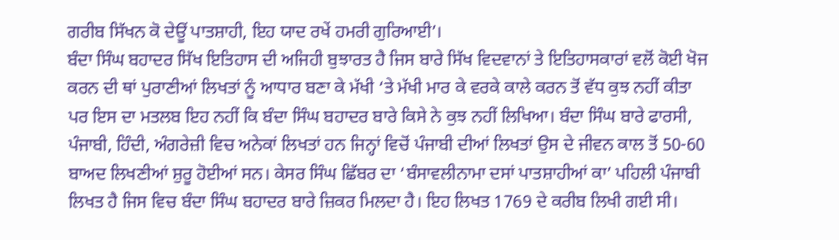ਗਰੀਬ ਸਿੱਖਨ ਕੋ ਦੇਊਂ ਪਾਤਸ਼ਾਹੀ, ਇਹ ਯਾਦ ਰਖੇਂ ਹਮਰੀ ਗੁਰਿਆਈ’।
ਬੰਦਾ ਸਿੰਘ ਬਹਾਦਰ ਸਿੱਖ ਇਤਿਹਾਸ ਦੀ ਅਜਿਹੀ ਬੁਝਾਰਤ ਹੈ ਜਿਸ ਬਾਰੇ ਸਿੱਖ ਵਿਦਵਾਨਾਂ ਤੇ ਇਤਿਹਾਸਕਾਰਾਂ ਵਲੋਂ ਕੋਈ ਖੋਜ ਕਰਨ ਦੀ ਥਾਂ ਪੁਰਾਣੀਆਂ ਲਿਖਤਾਂ ਨੂੰ ਆਧਾਰ ਬਣਾ ਕੇ ਮੱਖੀ ‘ਤੇ ਮੱਖੀ ਮਾਰ ਕੇ ਵਰਕੇ ਕਾਲੇ ਕਰਨ ਤੋਂ ਵੱਧ ਕੁਝ ਨਹੀਂ ਕੀਤਾ ਪਰ ਇਸ ਦਾ ਮਤਲਬ ਇਹ ਨਹੀਂ ਕਿ ਬੰਦਾ ਸਿੰਘ ਬਹਾਦਰ ਬਾਰੇ ਕਿਸੇ ਨੇ ਕੁਝ ਨਹੀਂ ਲਿਖਿਆ। ਬੰਦਾ ਸਿੰਘ ਬਾਰੇ ਫਾਰਸੀ, ਪੰਜਾਬੀ, ਹਿੰਦੀ, ਅੰਗਰੇਜ਼ੀ ਵਿਚ ਅਨੇਕਾਂ ਲਿਖਤਾਂ ਹਨ ਜਿਨ੍ਹਾਂ ਵਿਚੋਂ ਪੰਜਾਬੀ ਦੀਆਂ ਲਿਖਤਾਂ ਉਸ ਦੇ ਜੀਵਨ ਕਾਲ ਤੋਂ 50-60 ਬਾਅਦ ਲਿਖਣੀਆਂ ਸ਼ੁਰੂ ਹੋਈਆਂ ਸਨ। ਕੇਸਰ ਸਿੰਘ ਛਿੱਬਰ ਦਾ ‘ਬੰਸਾਵਲੀਨਾਮਾ ਦਸਾਂ ਪਾਤਸ਼ਾਹੀਆਂ ਕਾ’ ਪਹਿਲੀ ਪੰਜਾਬੀ ਲਿਖਤ ਹੈ ਜਿਸ ਵਿਚ ਬੰਦਾ ਸਿੰਘ ਬਹਾਦਰ ਬਾਰੇ ਜ਼ਿਕਰ ਮਿਲਦਾ ਹੈ। ਇਹ ਲਿਖਤ 1769 ਦੇ ਕਰੀਬ ਲਿਖੀ ਗਈ ਸੀ।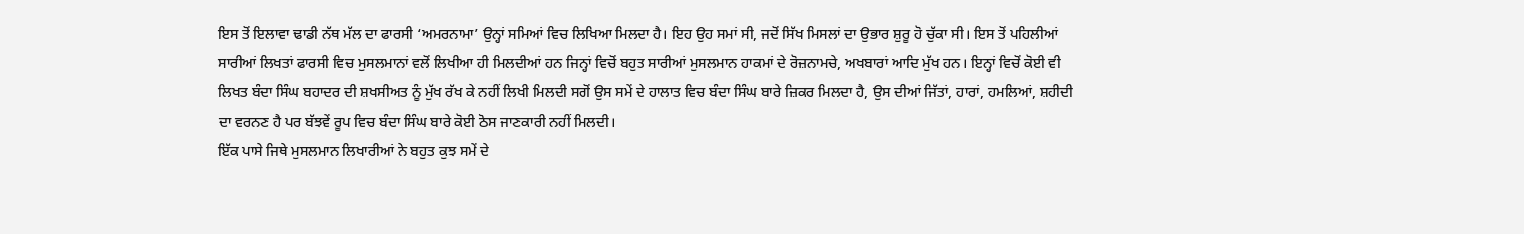ਇਸ ਤੋਂ ਇਲਾਵਾ ਢਾਡੀ ਨੱਥ ਮੱਲ ਦਾ ਫਾਰਸੀ ‘ਅਮਰਨਾਮਾ’ ਉਨ੍ਹਾਂ ਸਮਿਆਂ ਵਿਚ ਲਿਖਿਆ ਮਿਲਦਾ ਹੈ। ਇਹ ਉਹ ਸਮਾਂ ਸੀ, ਜਦੋਂ ਸਿੱਖ ਮਿਸਲਾਂ ਦਾ ਉਭਾਰ ਸ਼ੁਰੂ ਹੋ ਚੁੱਕਾ ਸੀ। ਇਸ ਤੋਂ ਪਹਿਲੀਆਂ ਸਾਰੀਆਂ ਲਿਖਤਾਂ ਫਾਰਸੀ ਵਿਚ ਮੁਸਲਮਾਨਾਂ ਵਲੋਂ ਲਿਖੀਆ ਹੀ ਮਿਲਦੀਆਂ ਹਨ ਜਿਨ੍ਹਾਂ ਵਿਚੋਂ ਬਹੁਤ ਸਾਰੀਆਂ ਮੁਸਲਮਾਨ ਹਾਕਮਾਂ ਦੇ ਰੋਜ਼ਨਾਮਚੇ, ਅਖਬਾਰਾਂ ਆਦਿ ਮੁੱਖ ਹਨ। ਇਨ੍ਹਾਂ ਵਿਚੋਂ ਕੋਈ ਵੀ ਲਿਖਤ ਬੰਦਾ ਸਿੰਘ ਬਹਾਦਰ ਦੀ ਸ਼ਖਸੀਅਤ ਨੂੰ ਮੁੱਖ ਰੱਖ ਕੇ ਨਹੀਂ ਲਿਖੀ ਮਿਲਦੀ ਸਗੋਂ ਉਸ ਸਮੇਂ ਦੇ ਹਾਲਾਤ ਵਿਚ ਬੰਦਾ ਸਿੰਘ ਬਾਰੇ ਜ਼ਿਕਰ ਮਿਲਦਾ ਹੈ, ਉਸ ਦੀਆਂ ਜਿੱਤਾਂ, ਹਾਰਾਂ, ਹਮਲਿਆਂ, ਸ਼ਹੀਦੀ ਦਾ ਵਰਨਣ ਹੈ ਪਰ ਬੱਝਵੇਂ ਰੂਪ ਵਿਚ ਬੰਦਾ ਸਿੰਘ ਬਾਰੇ ਕੋਈ ਠੋਸ ਜਾਣਕਾਰੀ ਨਹੀਂ ਮਿਲਦੀ।
ਇੱਕ ਪਾਸੇ ਜਿਥੇ ਮੁਸਲਮਾਨ ਲਿਖਾਰੀਆਂ ਨੇ ਬਹੁਤ ਕੁਝ ਸਮੇਂ ਦੇ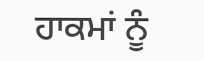ਹਾਕਮਾਂ ਨੂੰ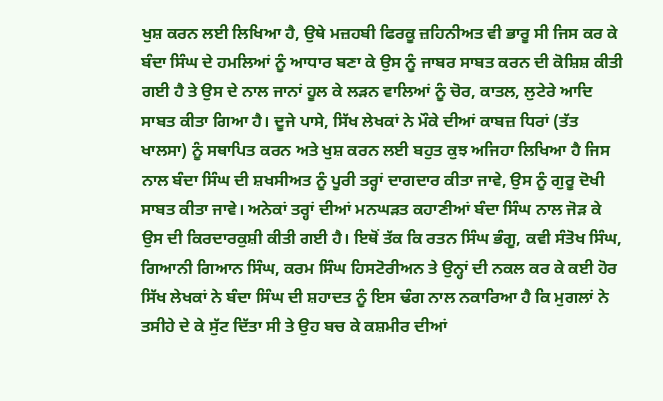ਖੁਸ਼ ਕਰਨ ਲਈ ਲਿਖਿਆ ਹੈ, ਉਥੇ ਮਜ਼ਹਬੀ ਫਿਰਕੂ ਜ਼ਹਿਨੀਅਤ ਵੀ ਭਾਰੂ ਸੀ ਜਿਸ ਕਰ ਕੇ ਬੰਦਾ ਸਿੰਘ ਦੇ ਹਮਲਿਆਂ ਨੂੰ ਆਧਾਰ ਬਣਾ ਕੇ ਉਸ ਨੂੰ ਜਾਬਰ ਸਾਬਤ ਕਰਨ ਦੀ ਕੋਸ਼ਿਸ਼ ਕੀਤੀ ਗਈ ਹੈ ਤੇ ਉਸ ਦੇ ਨਾਲ ਜਾਨਾਂ ਹੂਲ ਕੇ ਲੜਨ ਵਾਲਿਆਂ ਨੂੰ ਚੋਰ, ਕਾਤਲ, ਲੁਟੇਰੇ ਆਦਿ ਸਾਬਤ ਕੀਤਾ ਗਿਆ ਹੈ। ਦੂਜੇ ਪਾਸੇ, ਸਿੱਖ ਲੇਖਕਾਂ ਨੇ ਮੌਕੇ ਦੀਆਂ ਕਾਬਜ਼ ਧਿਰਾਂ (ਤੱਤ ਖਾਲਸਾ) ਨੂੰ ਸਥਾਪਿਤ ਕਰਨ ਅਤੇ ਖੁਸ਼ ਕਰਨ ਲਈ ਬਹੁਤ ਕੁਝ ਅਜਿਹਾ ਲਿਖਿਆ ਹੈ ਜਿਸ ਨਾਲ ਬੰਦਾ ਸਿੰਘ ਦੀ ਸ਼ਖਸੀਅਤ ਨੂੰ ਪੂਰੀ ਤਰ੍ਹਾਂ ਦਾਗਦਾਰ ਕੀਤਾ ਜਾਵੇ, ਉਸ ਨੂੰ ਗੁਰੂ ਦੋਖੀ ਸਾਬਤ ਕੀਤਾ ਜਾਵੇ। ਅਨੇਕਾਂ ਤਰ੍ਹਾਂ ਦੀਆਂ ਮਨਘੜਤ ਕਹਾਣੀਆਂ ਬੰਦਾ ਸਿੰਘ ਨਾਲ ਜੋੜ ਕੇ ਉਸ ਦੀ ਕਿਰਦਾਰਕੁਸ਼ੀ ਕੀਤੀ ਗਈ ਹੈ। ਇਥੋਂ ਤੱਕ ਕਿ ਰਤਨ ਸਿੰਘ ਭੰਗੂ, ਕਵੀ ਸੰਤੋਖ ਸਿੰਘ, ਗਿਆਨੀ ਗਿਆਨ ਸਿੰਘ, ਕਰਮ ਸਿੰਘ ਹਿਸਟੋਰੀਅਨ ਤੇ ਉਨ੍ਹਾਂ ਦੀ ਨਕਲ ਕਰ ਕੇ ਕਈ ਹੋਰ ਸਿੱਖ ਲੇਖਕਾਂ ਨੇ ਬੰਦਾ ਸਿੰਘ ਦੀ ਸ਼ਹਾਦਤ ਨੂੰ ਇਸ ਢੰਗ ਨਾਲ ਨਕਾਰਿਆ ਹੈ ਕਿ ਮੁਗਲਾਂ ਨੇ ਤਸੀਹੇ ਦੇ ਕੇ ਸੁੱਟ ਦਿੱਤਾ ਸੀ ਤੇ ਉਹ ਬਚ ਕੇ ਕਸ਼ਮੀਰ ਦੀਆਂ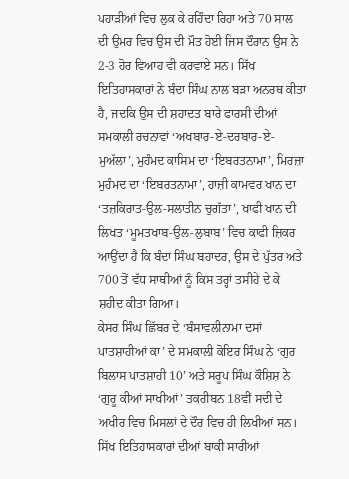ਪਹਾੜੀਆਂ ਵਿਚ ਲੁਕ ਕੇ ਰਹਿੰਦਾ ਰਿਹਾ ਅਤੇ 70 ਸਾਲ ਦੀ ਉਮਰ ਵਿਚ ਉਸ ਦੀ ਮੌਤ ਹੋਈ ਜਿਸ ਦੌਰਾਨ ਉਸ ਨੇ 2-3 ਹੋਰ ਵਿਆਹ ਵੀ ਕਰਵਾਏ ਸਨ। ਸਿੱਖ ਇਤਿਹਾਸਕਾਰਾਂ ਨੇ ਬੰਦਾ ਸਿੰਘ ਨਾਲ ਬੜਾ ਅਨਰਥ ਕੀਤਾ ਹੈ, ਜਦਕਿ ਉਸ ਦੀ ਸ਼ਹਾਦਤ ਬਾਰੇ ਫਾਰਸੀ ਦੀਆਂ ਸਮਕਾਲੀ ਰਚਨਾਵਾਂ ‘ਅਖਬਾਰ-ਏ-ਦਰਬਾਰ-ਏ-ਮੁਅੱਲਾ’, ਮੁਹੰਮਦ ਕਾਸਿਮ ਦਾ ‘ਇਬਰਤਨਾਮਾ’, ਮਿਰਜ਼ਾ ਮੁਹੰਮਦ ਦਾ ‘ਇਬਰਤਨਾਮਾ’, ਹਾਜ਼ੀ ਕਾਮਵਰ ਖਾਨ ਦਾ ‘ਤਜ਼ਕਿਰਾਤ-ਉਲ-ਸਲਾਤੀਨ ਚੁਗੱਤਾ’, ਖਾਫੀ ਖਾਨ ਦੀ ਲਿਖਤ ‘ਮੂਮਤਖਾਬ-ਉਲ-ਲੁਬਾਬ’ ਵਿਚ ਕਾਫੀ ਜ਼ਿਕਰ ਆਉਂਦਾ ਹੈ ਕਿ ਬੰਦਾ ਸਿੰਘ ਬਹਾਦਰ, ਉਸ ਦੇ ਪੁੱਤਰ ਅਤੇ 700 ਤੋਂ ਵੱਧ ਸਾਥੀਆਂ ਨੂੰ ਕਿਸ ਤਰ੍ਹਾਂ ਤਸੀਹੇ ਦੇ ਕੇ ਸ਼ਹੀਦ ਕੀਤਾ ਗਿਆ।
ਕੇਸਰ ਸਿੰਘ ਛਿੱਬਰ ਦੇ ‘ਬੰਸਾਵਲੀਨਾਮਾ ਦਸਾਂ ਪਾਤਸ਼ਾਹੀਆਂ ਕਾ’ ਦੇ ਸਮਕਾਲੀ ਕੋਇਰ ਸਿੰਘ ਨੇ ‘ਗੁਰ ਬਿਲਾਸ ਪਾਤਸ਼ਾਹੀ 10’ ਅਤੇ ਸਰੂਪ ਸਿੰਘ ਕੌਸ਼ਿਸ਼ ਨੇ ‘ਗੁਰੂ ਕੀਆਂ ਸਾਖੀਆਂ’ ਤਕਰੀਬਨ 18ਵੀਂ ਸਦੀ ਦੇ ਅਖੀਰ ਵਿਚ ਮਿਸਲਾਂ ਦੇ ਦੌਰ ਵਿਚ ਹੀ ਲਿਖੀਆਂ ਸਨ। ਸਿੱਖ ਇਤਿਹਾਸਕਾਰਾਂ ਦੀਆਂ ਬਾਕੀ ਸਾਰੀਆਂ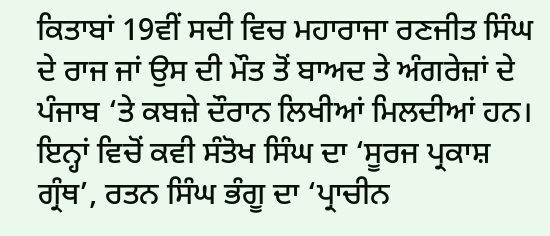ਕਿਤਾਬਾਂ 19ਵੀਂ ਸਦੀ ਵਿਚ ਮਹਾਰਾਜਾ ਰਣਜੀਤ ਸਿੰਘ ਦੇ ਰਾਜ ਜਾਂ ਉਸ ਦੀ ਮੌਤ ਤੋਂ ਬਾਅਦ ਤੇ ਅੰਗਰੇਜ਼ਾਂ ਦੇ ਪੰਜਾਬ ‘ਤੇ ਕਬਜ਼ੇ ਦੌਰਾਨ ਲਿਖੀਆਂ ਮਿਲਦੀਆਂ ਹਨ। ਇਨ੍ਹਾਂ ਵਿਚੋਂ ਕਵੀ ਸੰਤੋਖ ਸਿੰਘ ਦਾ ‘ਸੂਰਜ ਪ੍ਰਕਾਸ਼ ਗ੍ਰੰਥ’, ਰਤਨ ਸਿੰਘ ਭੰਗੂ ਦਾ ‘ਪ੍ਰਾਚੀਨ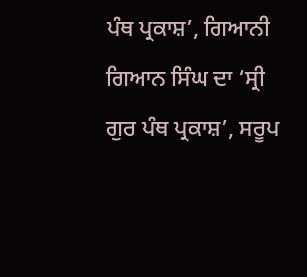ਪੰਥ ਪ੍ਰਕਾਸ਼’, ਗਿਆਨੀ ਗਿਆਨ ਸਿੰਘ ਦਾ ‘ਸ੍ਰੀ ਗੁਰ ਪੰਥ ਪ੍ਰਕਾਸ਼’, ਸਰੂਪ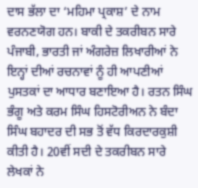ਦਾਸ ਭੱਲਾ ਦਾ ‘ਮਹਿਮਾ ਪ੍ਰਕਾਸ਼’ ਦੇ ਨਾਮ ਵਰਨਣਯੋਗ ਹਨ। ਬਾਕੀ ਦੇ ਤਕਰੀਬਨ ਸਾਰੇ ਪੰਜਾਬੀ, ਭਾਰਤੀ ਜਾਂ ਅੰਗਰੇਜ਼ ਲਿਖਾਰੀਆਂ ਨੇ ਇਨ੍ਹਾਂ ਦੀਆਂ ਰਚਨਾਵਾਂ ਨੂੰ ਹੀ ਆਪਣੀਆਂ ਪੁਸਤਕਾਂ ਦਾ ਆਧਾਰ ਬਣਾਇਆ ਹੈ। ਰਤਨ ਸਿੰਘ ਭੰਗੂ ਅਤੇ ਕਰਮ ਸਿੰਘ ਹਿਸਟੋਰੀਅਨ ਨੇ ਬੰਦਾ ਸਿੰਘ ਬਹਾਦਰ ਦੀ ਸਭ ਤੋਂ ਵੱਧ ਕਿਰਦਾਰਕੁਸ਼ੀ ਕੀਤੀ ਹੈ। 20ਵੀਂ ਸਦੀ ਦੇ ਤਕਰੀਬਨ ਸਾਰੇ ਲੇਖਕਾਂ ਨੇ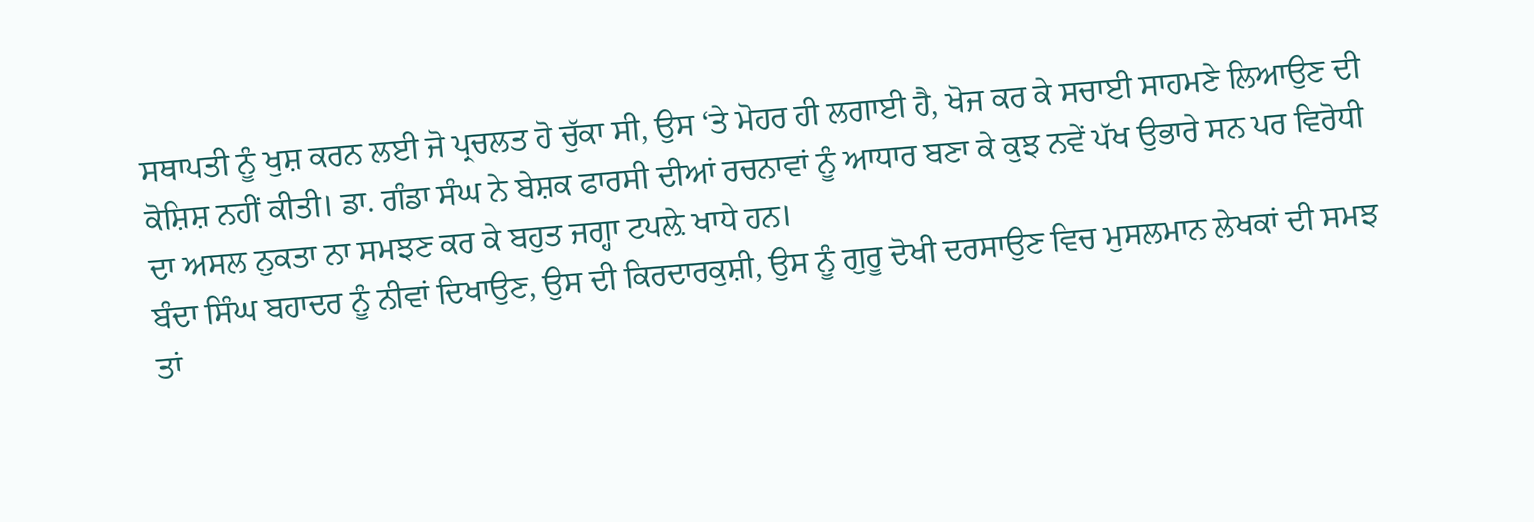ਸਥਾਪਤੀ ਨੂੰ ਖੁਸ਼ ਕਰਨ ਲਈ ਜੋ ਪ੍ਰਚਲਤ ਹੋ ਚੁੱਕਾ ਸੀ, ਉਸ ‘ਤੇ ਮੋਹਰ ਹੀ ਲਗਾਈ ਹੈ, ਖੋਜ ਕਰ ਕੇ ਸਚਾਈ ਸਾਹਮਣੇ ਲਿਆਉਣ ਦੀ ਕੋਸ਼ਿਸ਼ ਨਹੀਂ ਕੀਤੀ। ਡਾ. ਗੰਡਾ ਸੰਘ ਨੇ ਬੇਸ਼ਕ ਫਾਰਸੀ ਦੀਆਂ ਰਚਨਾਵਾਂ ਨੂੰ ਆਧਾਰ ਬਣਾ ਕੇ ਕੁਝ ਨਵੇਂ ਪੱਖ ਉਭਾਰੇ ਸਨ ਪਰ ਵਿਰੋਧੀ ਦਾ ਅਸਲ ਨੁਕਤਾ ਨਾ ਸਮਝਣ ਕਰ ਕੇ ਬਹੁਤ ਜਗ੍ਹਾ ਟਪਲ਼ੇ ਖਾਧੇ ਹਨ।
ਬੰਦਾ ਸਿੰਘ ਬਹਾਦਰ ਨੂੰ ਨੀਵਾਂ ਦਿਖਾਉਣ, ਉਸ ਦੀ ਕਿਰਦਾਰਕੁਸ਼ੀ, ਉਸ ਨੂੰ ਗੁਰੂ ਦੋਖੀ ਦਰਸਾਉਣ ਵਿਚ ਮੁਸਲਮਾਨ ਲੇਖਕਾਂ ਦੀ ਸਮਝ ਤਾਂ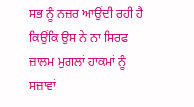ਸਭ ਨੂੰ ਨਜ਼ਰ ਆਉਂਦੀ ਰਹੀ ਹੈ ਕਿਉਂਕਿ ਉਸ ਨੇ ਨਾ ਸਿਰਫ ਜ਼ਾਲਮ ਮੁਗਲਾਂ ਹਾਕਮਾਂ ਨੂੰ ਸਜ਼ਾਵਾਂ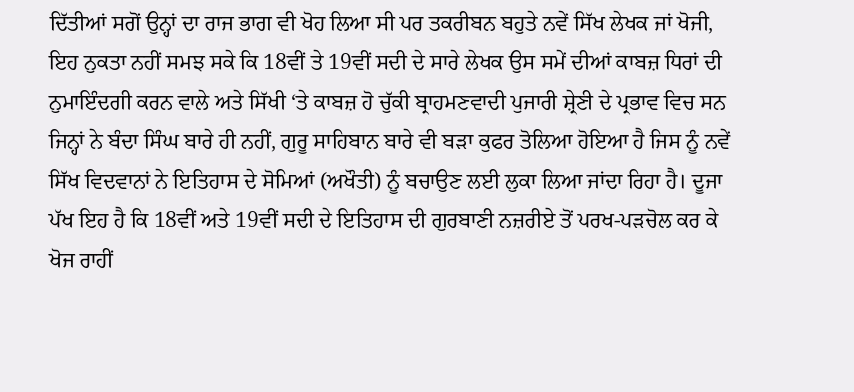ਦਿੱਤੀਆਂ ਸਗੋਂ ਉਨ੍ਹਾਂ ਦਾ ਰਾਜ ਭਾਗ ਵੀ ਖੋਹ ਲਿਆ ਸੀ ਪਰ ਤਕਰੀਬਨ ਬਹੁਤੇ ਨਵੇਂ ਸਿੱਖ ਲੇਖਕ ਜਾਂ ਖੋਜੀ, ਇਹ ਨੁਕਤਾ ਨਹੀਂ ਸਮਝ ਸਕੇ ਕਿ 18ਵੀਂ ਤੇ 19ਵੀਂ ਸਦੀ ਦੇ ਸਾਰੇ ਲੇਖਕ ਉਸ ਸਮੇਂ ਦੀਆਂ ਕਾਬਜ਼ ਧਿਰਾਂ ਦੀ ਨੁਮਾਇੰਦਗੀ ਕਰਨ ਵਾਲੇ ਅਤੇ ਸਿੱਖੀ ‘ਤੇ ਕਾਬਜ਼ ਹੋ ਚੁੱਕੀ ਬ੍ਰਾਹਮਣਵਾਦੀ ਪੁਜਾਰੀ ਸ਼੍ਰੇਣੀ ਦੇ ਪ੍ਰਭਾਵ ਵਿਚ ਸਨ ਜਿਨ੍ਹਾਂ ਨੇ ਬੰਦਾ ਸਿੰਘ ਬਾਰੇ ਹੀ ਨਹੀਂ, ਗੁਰੂ ਸਾਹਿਬਾਨ ਬਾਰੇ ਵੀ ਬੜਾ ਕੁਫਰ ਤੋਲਿਆ ਹੋਇਆ ਹੈ ਜਿਸ ਨੂੰ ਨਵੇਂ ਸਿੱਖ ਵਿਦਵਾਨਾਂ ਨੇ ਇਤਿਹਾਸ ਦੇ ਸੋਮਿਆਂ (ਅਖੌਤੀ) ਨੂੰ ਬਚਾਉਣ ਲਈ ਲੁਕਾ ਲਿਆ ਜਾਂਦਾ ਰਿਹਾ ਹੈ। ਦੂਜਾ ਪੱਖ ਇਹ ਹੈ ਕਿ 18ਵੀਂ ਅਤੇ 19ਵੀਂ ਸਦੀ ਦੇ ਇਤਿਹਾਸ ਦੀ ਗੁਰਬਾਣੀ ਨਜ਼ਰੀਏ ਤੋਂ ਪਰਖ-ਪੜਚੋਲ ਕਰ ਕੇ ਖੋਜ ਰਾਹੀਂ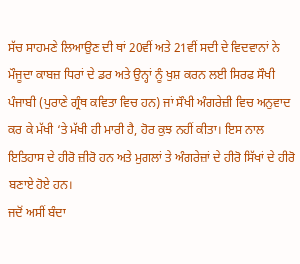ਸੱਚ ਸਾਹਮਣੇ ਲਿਆਉਣ ਦੀ ਥਾਂ 20ਵੀਂ ਅਤੇ 21ਵੀਂ ਸਦੀ ਦੇ ਵਿਦਵਾਨਾਂ ਨੇ ਮੌਜੂਦਾ ਕਾਬਜ਼ ਧਿਰਾਂ ਦੇ ਡਰ ਅਤੇ ਉਨ੍ਹਾਂ ਨੂੰ ਖੁਸ਼ ਕਰਨ ਲਈ ਸਿਰਫ ਸੌਖੀ ਪੰਜਾਬੀ (ਪੁਰਾਣੇ ਗ੍ਰੰਥ ਕਵਿਤਾ ਵਿਚ ਹਨ) ਜਾਂ ਸੌਖੀ ਅੰਗਰੇਜ਼ੀ ਵਿਚ ਅਨੁਵਾਦ ਕਰ ਕੇ ਮੱਖੀ ‘ਤੇ ਮੱਖੀ ਹੀ ਮਾਰੀ ਹੈ, ਹੋਰ ਕੁਝ ਨਹੀਂ ਕੀਤਾ। ਇਸ ਨਾਲ ਇਤਿਹਾਸ ਦੇ ਹੀਰੋ ਜ਼ੀਰੋ ਹਨ ਅਤੇ ਮੁਗਲਾਂ ਤੇ ਅੰਗਰੇਜ਼ਾਂ ਦੇ ਹੀਰੋ ਸਿੱਖਾਂ ਦੇ ਹੀਰੋ ਬਣਾਏ ਹੋਏ ਹਨ।
ਜਦੋਂ ਅਸੀਂ ਬੰਦਾ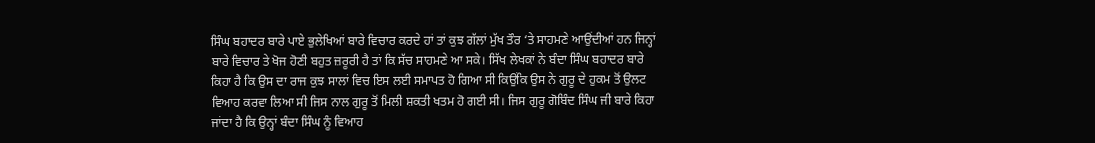ਸਿੰਘ ਬਹਾਦਰ ਬਾਰੇ ਪਾਏ ਭੁਲੇਖਿਆਂ ਬਾਰੇ ਵਿਚਾਰ ਕਰਦੇ ਹਾਂ ਤਾਂ ਕੁਝ ਗੱਲਾਂ ਮੁੱਖ ਤੌਰ ‘ਤੇ ਸਾਹਮਣੇ ਆਉਂਦੀਆਂ ਹਨ ਜਿਨ੍ਹਾਂ ਬਾਰੇ ਵਿਚਾਰ ਤੇ ਖੋਜ ਹੋਣੀ ਬਹੁਤ ਜ਼ਰੂਰੀ ਹੈ ਤਾਂ ਕਿ ਸੱਚ ਸਾਹਮਣੇ ਆ ਸਕੇ। ਸਿੱਖ ਲੇਖਕਾਂ ਨੇ ਬੰਦਾ ਸਿੰਘ ਬਹਾਦਰ ਬਾਰੇ ਕਿਹਾ ਹੈ ਕਿ ਉਸ ਦਾ ਰਾਜ ਕੁਝ ਸਾਲਾਂ ਵਿਚ ਇਸ ਲਈ ਸਮਾਪਤ ਹੋ ਗਿਆ ਸੀ ਕਿਉਂਕਿ ਉਸ ਨੇ ਗੁਰੂ ਦੇ ਹੁਕਮ ਤੋਂ ਉਲਟ ਵਿਆਹ ਕਰਵਾ ਲਿਆ ਸੀ ਜਿਸ ਨਾਲ ਗੁਰੂ ਤੋਂ ਮਿਲੀ ਸ਼ਕਤੀ ਖਤਮ ਹੋ ਗਈ ਸੀ। ਜਿਸ ਗੁਰੂ ਗੋਬਿੰਦ ਸਿੰਘ ਜੀ ਬਾਰੇ ਕਿਹਾ ਜਾਂਦਾ ਹੈ ਕਿ ਉਨ੍ਹਾਂ ਬੰਦਾ ਸਿੰਘ ਨੂੰ ਵਿਆਹ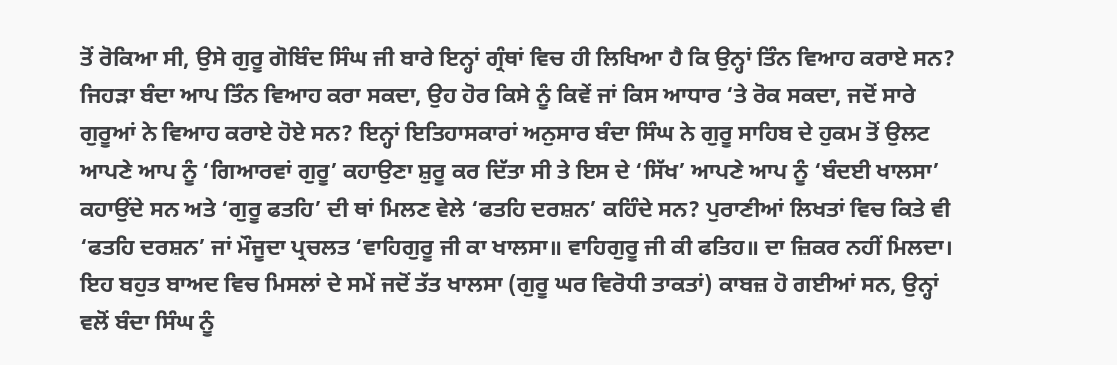ਤੋਂ ਰੋਕਿਆ ਸੀ, ਉਸੇ ਗੁਰੂ ਗੋਬਿੰਦ ਸਿੰਘ ਜੀ ਬਾਰੇ ਇਨ੍ਹਾਂ ਗ੍ਰੰਥਾਂ ਵਿਚ ਹੀ ਲਿਖਿਆ ਹੈ ਕਿ ਉਨ੍ਹਾਂ ਤਿੰਨ ਵਿਆਹ ਕਰਾਏ ਸਨ? ਜਿਹੜਾ ਬੰਦਾ ਆਪ ਤਿੰਨ ਵਿਆਹ ਕਰਾ ਸਕਦਾ, ਉਹ ਹੋਰ ਕਿਸੇ ਨੂੰ ਕਿਵੇਂ ਜਾਂ ਕਿਸ ਆਧਾਰ ‘ਤੇ ਰੋਕ ਸਕਦਾ, ਜਦੋਂ ਸਾਰੇ ਗੁਰੂਆਂ ਨੇ ਵਿਆਹ ਕਰਾਏ ਹੋਏ ਸਨ? ਇਨ੍ਹਾਂ ਇਤਿਹਾਸਕਾਰਾਂ ਅਨੁਸਾਰ ਬੰਦਾ ਸਿੰਘ ਨੇ ਗੁਰੂ ਸਾਹਿਬ ਦੇ ਹੁਕਮ ਤੋਂ ਉਲਟ ਆਪਣੇ ਆਪ ਨੂੰ ‘ਗਿਆਰਵਾਂ ਗੁਰੂ’ ਕਹਾਉਣਾ ਸ਼ੁਰੂ ਕਰ ਦਿੱਤਾ ਸੀ ਤੇ ਇਸ ਦੇ ‘ਸਿੱਖ’ ਆਪਣੇ ਆਪ ਨੂੰ ‘ਬੰਦਈ ਖਾਲਸਾ’ ਕਹਾਉਂਦੇ ਸਨ ਅਤੇ ‘ਗੁਰੂ ਫਤਹਿ’ ਦੀ ਥਾਂ ਮਿਲਣ ਵੇਲੇ ‘ਫਤਹਿ ਦਰਸ਼ਨ’ ਕਹਿੰਦੇ ਸਨ? ਪੁਰਾਣੀਆਂ ਲਿਖਤਾਂ ਵਿਚ ਕਿਤੇ ਵੀ ‘ਫਤਹਿ ਦਰਸ਼ਨ’ ਜਾਂ ਮੌਜੂਦਾ ਪ੍ਰਚਲਤ ‘ਵਾਹਿਗੁਰੂ ਜੀ ਕਾ ਖਾਲਸਾ॥ ਵਾਹਿਗੁਰੂ ਜੀ ਕੀ ਫਤਿਹ॥ ਦਾ ਜ਼ਿਕਰ ਨਹੀਂ ਮਿਲਦਾ। ਇਹ ਬਹੁਤ ਬਾਅਦ ਵਿਚ ਮਿਸਲਾਂ ਦੇ ਸਮੇਂ ਜਦੋਂ ਤੱਤ ਖਾਲਸਾ (ਗੁਰੂ ਘਰ ਵਿਰੋਧੀ ਤਾਕਤਾਂ) ਕਾਬਜ਼ ਹੋ ਗਈਆਂ ਸਨ, ਉਨ੍ਹਾਂ ਵਲੋਂ ਬੰਦਾ ਸਿੰਘ ਨੂੰ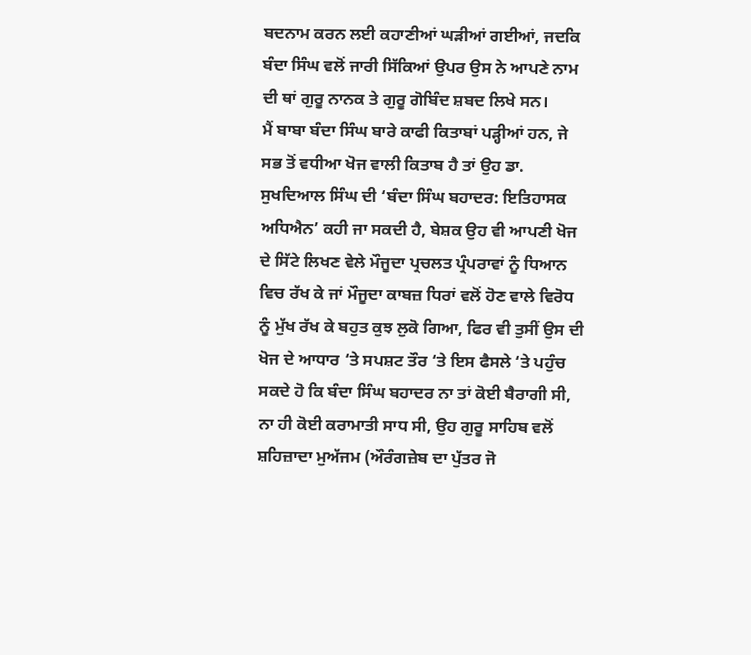ਬਦਨਾਮ ਕਰਨ ਲਈ ਕਹਾਣੀਆਂ ਘੜੀਆਂ ਗਈਆਂ, ਜਦਕਿ ਬੰਦਾ ਸਿੰਘ ਵਲੋਂ ਜਾਰੀ ਸਿੱਕਿਆਂ ਉਪਰ ਉਸ ਨੇ ਆਪਣੇ ਨਾਮ ਦੀ ਥਾਂ ਗੁਰੂ ਨਾਨਕ ਤੇ ਗੁਰੂ ਗੋਬਿੰਦ ਸ਼ਬਦ ਲਿਖੇ ਸਨ।
ਮੈਂ ਬਾਬਾ ਬੰਦਾ ਸਿੰਘ ਬਾਰੇ ਕਾਫੀ ਕਿਤਾਬਾਂ ਪੜ੍ਹੀਆਂ ਹਨ, ਜੇ ਸਭ ਤੋਂ ਵਧੀਆ ਖੋਜ ਵਾਲੀ ਕਿਤਾਬ ਹੈ ਤਾਂ ਉਹ ਡਾ. ਸੁਖਦਿਆਲ ਸਿੰਘ ਦੀ ‘ਬੰਦਾ ਸਿੰਘ ਬਹਾਦਰ: ਇਤਿਹਾਸਕ ਅਧਿਐਨ’ ਕਹੀ ਜਾ ਸਕਦੀ ਹੈ, ਬੇਸ਼ਕ ਉਹ ਵੀ ਆਪਣੀ ਖੋਜ ਦੇ ਸਿੱਟੇ ਲਿਖਣ ਵੇਲੇ ਮੌਜੂਦਾ ਪ੍ਰਚਲਤ ਪ੍ਰੰਪਰਾਵਾਂ ਨੂੰ ਧਿਆਨ ਵਿਚ ਰੱਖ ਕੇ ਜਾਂ ਮੌਜੂਦਾ ਕਾਬਜ਼ ਧਿਰਾਂ ਵਲੋਂ ਹੋਣ ਵਾਲੇ ਵਿਰੋਧ ਨੂੰ ਮੁੱਖ ਰੱਖ ਕੇ ਬਹੁਤ ਕੁਝ ਲੁਕੋ ਗਿਆ, ਫਿਰ ਵੀ ਤੁਸੀਂ ਉਸ ਦੀ ਖੋਜ ਦੇ ਆਧਾਰ ‘ਤੇ ਸਪਸ਼ਟ ਤੌਰ ‘ਤੇ ਇਸ ਫੈਸਲੇ ‘ਤੇ ਪਹੁੰਚ ਸਕਦੇ ਹੋ ਕਿ ਬੰਦਾ ਸਿੰਘ ਬਹਾਦਰ ਨਾ ਤਾਂ ਕੋਈ ਬੈਰਾਗੀ ਸੀ, ਨਾ ਹੀ ਕੋਈ ਕਰਾਮਾਤੀ ਸਾਧ ਸੀ, ਉਹ ਗੁਰੂ ਸਾਹਿਬ ਵਲੋਂ ਸ਼ਹਿਜ਼ਾਦਾ ਮੁਅੱਜਮ (ਔਰੰਗਜ਼ੇਬ ਦਾ ਪੁੱਤਰ ਜੋ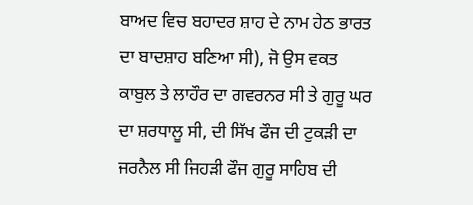ਬਾਅਦ ਵਿਚ ਬਹਾਦਰ ਸ਼ਾਹ ਦੇ ਨਾਮ ਹੇਠ ਭਾਰਤ ਦਾ ਬਾਦਸ਼ਾਹ ਬਣਿਆ ਸੀ), ਜੋ ਉਸ ਵਕਤ ਕਾਬੁਲ ਤੇ ਲਾਹੌਰ ਦਾ ਗਵਰਨਰ ਸੀ ਤੇ ਗੁਰੂ ਘਰ ਦਾ ਸ਼ਰਧਾਲੂ ਸੀ, ਦੀ ਸਿੱਖ ਫੌਜ ਦੀ ਟੁਕੜੀ ਦਾ ਜਰਨੈਲ ਸੀ ਜਿਹੜੀ ਫੌਜ ਗੁਰੂ ਸਾਹਿਬ ਦੀ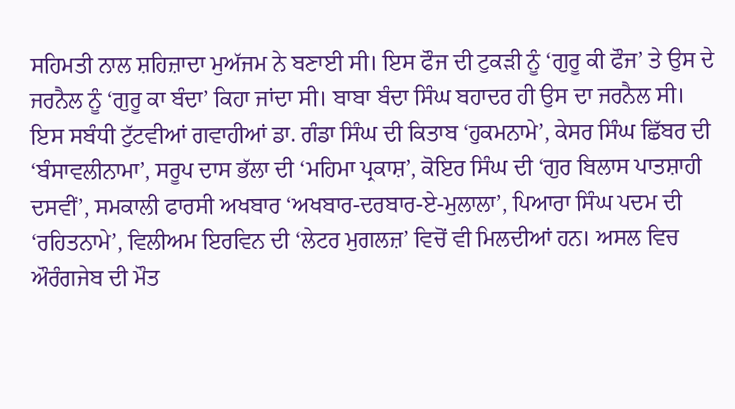ਸਹਿਮਤੀ ਨਾਲ ਸ਼ਹਿਜ਼ਾਦਾ ਮੁਅੱਜਮ ਨੇ ਬਣਾਈ ਸੀ। ਇਸ ਫੌਜ ਦੀ ਟੁਕੜੀ ਨੂੰ ‘ਗੁਰੂ ਕੀ ਫੌਜ’ ਤੇ ਉਸ ਦੇ ਜਰਨੈਲ ਨੂੰ ‘ਗੁਰੂ ਕਾ ਬੰਦਾ’ ਕਿਹਾ ਜਾਂਦਾ ਸੀ। ਬਾਬਾ ਬੰਦਾ ਸਿੰਘ ਬਹਾਦਰ ਹੀ ਉਸ ਦਾ ਜਰਨੈਲ ਸੀ।
ਇਸ ਸਬੰਧੀ ਟੁੱਟਵੀਆਂ ਗਵਾਹੀਆਂ ਡਾ. ਗੰਡਾ ਸਿੰਘ ਦੀ ਕਿਤਾਬ ‘ਹੁਕਮਨਾਮੇ’, ਕੇਸਰ ਸਿੰਘ ਛਿੱਬਰ ਦੀ ‘ਬੰਸਾਵਲੀਨਾਮਾ’, ਸਰੂਪ ਦਾਸ ਭੱਲਾ ਦੀ ‘ਮਹਿਮਾ ਪ੍ਰਕਾਸ਼’, ਕੋਇਰ ਸਿੰਘ ਦੀ ‘ਗੁਰ ਬਿਲਾਸ ਪਾਤਸ਼ਾਹੀ ਦਸਵੀਂ’, ਸਮਕਾਲੀ ਫਾਰਸੀ ਅਖਬਾਰ ‘ਅਖਬਾਰ-ਦਰਬਾਰ-ਏ-ਮੁਲਾਲਾ’, ਪਿਆਰਾ ਸਿੰਘ ਪਦਮ ਦੀ ‘ਰਹਿਤਨਾਮੇ’, ਵਿਲੀਅਮ ਇਰਵਿਨ ਦੀ ‘ਲੇਟਰ ਮੁਗਲਜ਼’ ਵਿਚੋਂ ਵੀ ਮਿਲਦੀਆਂ ਹਨ। ਅਸਲ ਵਿਚ ਔਰੰਗਜੇਬ ਦੀ ਮੌਤ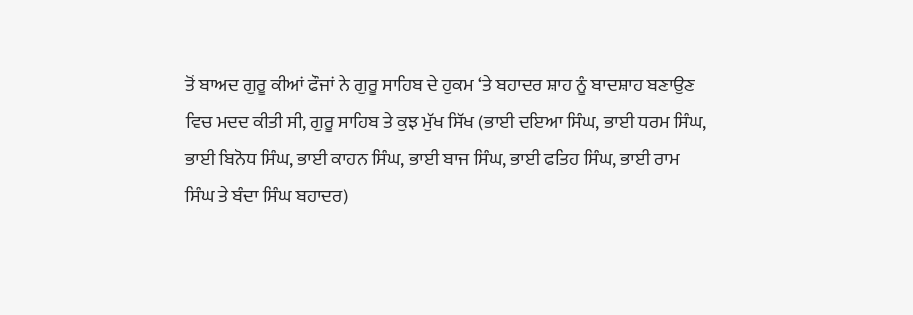ਤੋਂ ਬਾਅਦ ਗੁਰੂ ਕੀਆਂ ਫੌਜਾਂ ਨੇ ਗੁਰੂ ਸਾਹਿਬ ਦੇ ਹੁਕਮ ‘ਤੇ ਬਹਾਦਰ ਸ਼ਾਹ ਨੂੰ ਬਾਦਸ਼ਾਹ ਬਣਾਉਣ ਵਿਚ ਮਦਦ ਕੀਤੀ ਸੀ, ਗੁਰੂ ਸਾਹਿਬ ਤੇ ਕੁਝ ਮੁੱਖ ਸਿੱਖ (ਭਾਈ ਦਇਆ ਸਿੰਘ, ਭਾਈ ਧਰਮ ਸਿੰਘ, ਭਾਈ ਬਿਨੋਧ ਸਿੰਘ, ਭਾਈ ਕਾਹਨ ਸਿੰਘ, ਭਾਈ ਬਾਜ ਸਿੰਘ, ਭਾਈ ਫਤਿਹ ਸਿੰਘ, ਭਾਈ ਰਾਮ ਸਿੰਘ ਤੇ ਬੰਦਾ ਸਿੰਘ ਬਹਾਦਰ)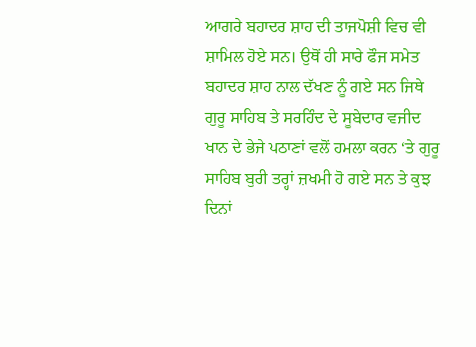ਆਗਰੇ ਬਹਾਦਰ ਸ਼ਾਹ ਦੀ ਤਾਜਪੋਸ਼ੀ ਵਿਚ ਵੀ ਸ਼ਾਮਿਲ ਹੋਏ ਸਨ। ਉਥੋਂ ਹੀ ਸਾਰੇ ਫੌਜ ਸਮੇਤ ਬਹਾਦਰ ਸ਼ਾਹ ਨਾਲ ਦੱਖਣ ਨੂੰ ਗਏ ਸਨ ਜਿਥੇ ਗੁਰੂ ਸਾਹਿਬ ਤੇ ਸਰਹਿੰਦ ਦੇ ਸੂਬੇਦਾਰ ਵਜੀਦ ਖਾਨ ਦੇ ਭੇਜੇ ਪਠਾਣਾਂ ਵਲੋਂ ਹਮਲਾ ਕਰਨ ‘ਤੇ ਗੁਰੂ ਸਾਹਿਬ ਬੁਰੀ ਤਰ੍ਹਾਂ ਜ਼ਖਮੀ ਹੋ ਗਏ ਸਨ ਤੇ ਕੁਝ ਦਿਨਾਂ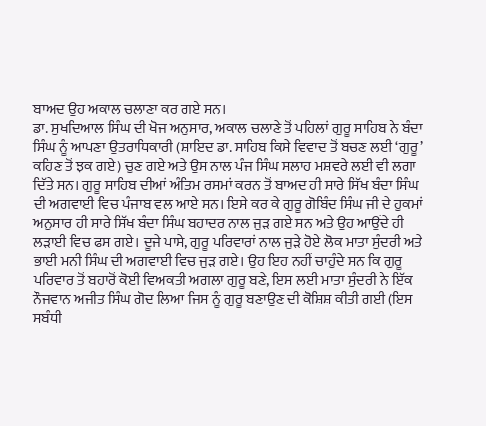ਬਾਅਦ ਉਹ ਅਕਾਲ ਚਲਾਣਾ ਕਰ ਗਏ ਸਨ।
ਡਾ. ਸੁਖਦਿਆਲ ਸਿੰਘ ਦੀ ਖੋਜ ਅਨੁਸਾਰ, ਅਕਾਲ ਚਲਾਣੇ ਤੋਂ ਪਹਿਲਾਂ ਗੁਰੂ ਸਾਹਿਬ ਨੇ ਬੰਦਾ ਸਿੰਘ ਨੂੰ ਆਪਣਾ ਉਤਰਾਧਿਕਾਰੀ (ਸ਼ਾਇਦ ਡਾ. ਸਾਹਿਬ ਕਿਸੇ ਵਿਵਾਦ ਤੋਂ ਬਚਣ ਲਈ ‘ਗੁਰੂ’ ਕਹਿਣ ਤੋਂ ਝਕ ਗਏ) ਚੁਣ ਗਏ ਅਤੇ ਉਸ ਨਾਲ ਪੰਜ ਸਿੰਘ ਸਲਾਹ ਮਸ਼ਵਰੇ ਲਈ ਵੀ ਲਗਾ ਦਿੱਤੇ ਸਨ। ਗੁਰੂ ਸਾਹਿਬ ਦੀਆਂ ਅੰਤਿਮ ਰਸਮਾਂ ਕਰਨ ਤੋਂ ਬਾਅਦ ਹੀ ਸਾਰੇ ਸਿੱਖ ਬੰਦਾ ਸਿੰਘ ਦੀ ਅਗਵਾਈ ਵਿਚ ਪੰਜਾਬ ਵਲ ਆਏ ਸਨ। ਇਸੇ ਕਰ ਕੇ ਗੁਰੂ ਗੋਬਿੰਦ ਸਿੰਘ ਜੀ ਦੇ ਹੁਕਮਾਂ ਅਨੁਸਾਰ ਹੀ ਸਾਰੇ ਸਿੱਖ ਬੰਦਾ ਸਿੰਘ ਬਹਾਦਰ ਨਾਲ ਜੁੜ ਗਏ ਸਨ ਅਤੇ ਉਹ ਆਉਂਦੇ ਹੀ ਲੜਾਈ ਵਿਚ ਫਸ ਗਏ। ਦੂਜੇ ਪਾਸੇ, ਗੁਰੂ ਪਰਿਵਾਰਾਂ ਨਾਲ ਜੁੜੇ ਹੋਏ ਲੋਕ ਮਾਤਾ ਸੁੰਦਰੀ ਅਤੇ ਭਾਈ ਮਨੀ ਸਿੰਘ ਦੀ ਅਗਵਾਈ ਵਿਚ ਜੁੜ ਗਏ। ਉਹ ਇਹ ਨਹੀਂ ਚਾਹੁੰਦੇ ਸਨ ਕਿ ਗੁਰੂ ਪਰਿਵਾਰ ਤੋਂ ਬਹਾਰੋਂ ਕੋਈ ਵਿਅਕਤੀ ਅਗਲਾ ਗੁਰੂ ਬਣੇ, ਇਸ ਲਈ ਮਾਤਾ ਸੁੰਦਰੀ ਨੇ ਇੱਕ ਨੌਜਵਾਨ ਅਜੀਤ ਸਿੰਘ ਗੋਦ ਲਿਆ ਜਿਸ ਨੂੰ ਗੁਰੂ ਬਣਾਉਣ ਦੀ ਕੋਸ਼ਿਸ਼ ਕੀਤੀ ਗਈ (ਇਸ ਸਬੰਧੀ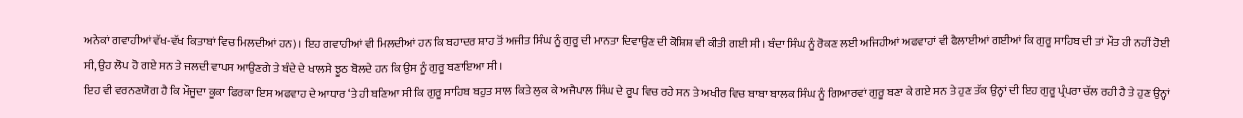ਅਨੇਕਾਂ ਗਵਾਹੀਆਂ ਵੱਖ-ਵੱਖ ਕਿਤਾਬਾਂ ਵਿਚ ਮਿਲਦੀਆਂ ਹਨ)। ਇਹ ਗਵਾਹੀਆਂ ਵੀ ਮਿਲਦੀਆਂ ਹਨ ਕਿ ਬਹਾਦਰ ਸ਼ਾਹ ਤੋਂ ਅਜੀਤ ਸਿੰਘ ਨੂੰ ਗੁਰੂ ਦੀ ਮਾਨਤਾ ਦਿਵਾਉਣ ਦੀ ਕੋਸ਼ਿਸ਼ ਵੀ ਕੀਤੀ ਗਈ ਸੀ। ਬੰਦਾ ਸਿੰਘ ਨੂੰ ਰੋਕਣ ਲਈ ਅਜਿਹੀਆਂ ਅਫਵਾਹਾਂ ਵੀ ਫੈਲਾਈਆਂ ਗਈਆਂ ਕਿ ਗੁਰੂ ਸਾਹਿਬ ਦੀ ਤਾਂ ਮੌਤ ਹੀ ਨਹੀਂ ਹੋਈ ਸੀ, ਉਹ ਲੋਪ ਹੋ ਗਏ ਸਨ ਤੇ ਜਲਦੀ ਵਾਪਸ ਆਉਣਗੇ ਤੇ ਬੰਦੇ ਦੇ ਖਾਲਸੇ ਝੂਠ ਬੋਲਦੇ ਹਨ ਕਿ ਉਸ ਨੂੰ ਗੁਰੂ ਬਣਾਇਆ ਸੀ।
ਇਹ ਵੀ ਵਰਨਣਯੋਗ ਹੈ ਕਿ ਮੌਜੂਦਾ ਕੂਕਾ ਫਿਰਕਾ ਇਸ ਅਫਵਾਹ ਦੇ ਆਧਾਰ ‘ਤੇ ਹੀ ਬਣਿਆ ਸੀ ਕਿ ਗੁਰੂ ਸਾਹਿਬ ਬਹੁਤ ਸਾਲ ਕਿਤੇ ਲੁਕ ਕੇ ਅਜੈਪਾਲ ਸਿੰਘ ਦੇ ਰੂਪ ਵਿਚ ਰਹੇ ਸਨ ਤੇ ਅਖੀਰ ਵਿਚ ਬਾਬਾ ਬਾਲਕ ਸਿੰਘ ਨੂੰ ਗਿਆਰਵਾਂ ਗੁਰੂ ਬਣਾ ਕੇ ਗਏ ਸਨ ਤੇ ਹੁਣ ਤੱਕ ਉਨ੍ਹਾਂ ਦੀ ਇਹ ਗੁਰੂ ਪ੍ਰੰਪਰਾ ਚੱਲ ਰਹੀ ਹੈ ਤੇ ਹੁਣ ਉਨ੍ਹਾਂ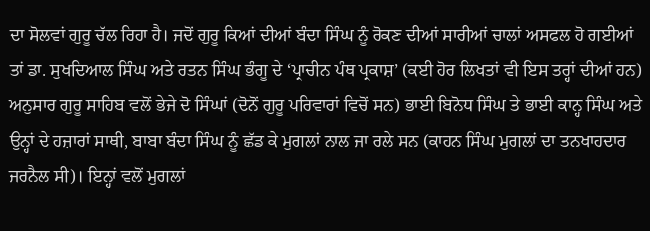ਦਾ ਸੋਲਵਾਂ ਗੁਰੂ ਚੱਲ ਰਿਹਾ ਹੈ। ਜਦੋਂ ਗੁਰੂ ਕਿਆਂ ਦੀਆਂ ਬੰਦਾ ਸਿੰਘ ਨੂੰ ਰੋਕਣ ਦੀਆਂ ਸਾਰੀਆਂ ਚਾਲਾਂ ਅਸਫਲ ਹੋ ਗਈਆਂ ਤਾਂ ਡਾ. ਸੁਖਦਿਆਲ ਸਿੰਘ ਅਤੇ ਰਤਨ ਸਿੰਘ ਭੰਗੂ ਦੇ ‘ਪ੍ਰਾਚੀਨ ਪੰਥ ਪ੍ਰਕਾਸ਼’ (ਕਈ ਹੋਰ ਲਿਖਤਾਂ ਵੀ ਇਸ ਤਰ੍ਹਾਂ ਦੀਆਂ ਹਨ) ਅਨੁਸਾਰ ਗੁਰੂ ਸਾਹਿਬ ਵਲੋਂ ਭੇਜੇ ਦੋ ਸਿੰਘਾਂ (ਦੋਨੋਂ ਗੁਰੂ ਪਰਿਵਾਰਾਂ ਵਿਚੋਂ ਸਨ) ਭਾਈ ਬਿਨੋਧ ਸਿੰਘ ਤੇ ਭਾਈ ਕਾਨ੍ਹ ਸਿੰਘ ਅਤੇ ਉਨ੍ਹਾਂ ਦੇ ਹਜ਼ਾਰਾਂ ਸਾਥੀ, ਬਾਬਾ ਬੰਦਾ ਸਿੰਘ ਨੂੰ ਛੱਡ ਕੇ ਮੁਗਲਾਂ ਨਾਲ ਜਾ ਰਲੇ ਸਨ (ਕਾਹਨ ਸਿੰਘ ਮੁਗਲਾਂ ਦਾ ਤਨਖਾਹਦਾਰ ਜਰਨੈਲ ਸੀ)। ਇਨ੍ਹਾਂ ਵਲੋਂ ਮੁਗਲਾਂ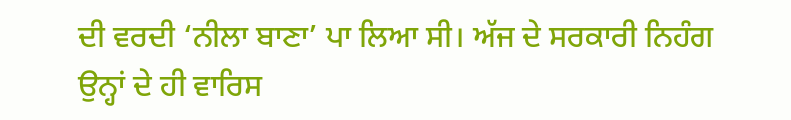ਦੀ ਵਰਦੀ ‘ਨੀਲਾ ਬਾਣਾ’ ਪਾ ਲਿਆ ਸੀ। ਅੱਜ ਦੇ ਸਰਕਾਰੀ ਨਿਹੰਗ ਉਨ੍ਹਾਂ ਦੇ ਹੀ ਵਾਰਿਸ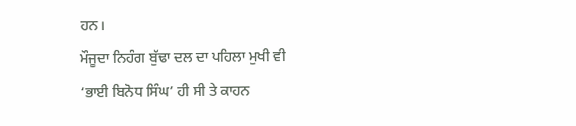ਹਨ।
ਮੌਜੂਦਾ ਨਿਹੰਗ ਬੁੱਢਾ ਦਲ ਦਾ ਪਹਿਲਾ ਮੁਖੀ ਵੀ ‘ਭਾਈ ਬਿਨੋਧ ਸਿੰਘ’ ਹੀ ਸੀ ਤੇ ਕਾਹਨ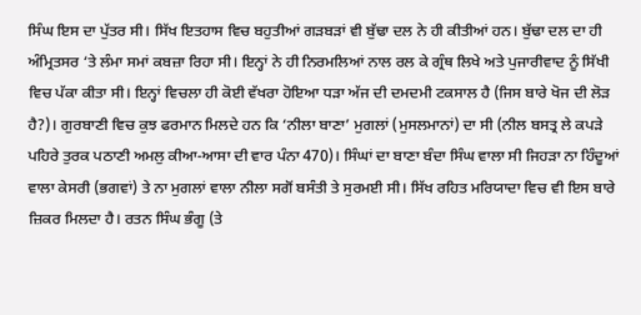ਸਿੰਘ ਇਸ ਦਾ ਪੁੱਤਰ ਸੀ। ਸਿੱਖ ਇਤਹਾਸ ਵਿਚ ਬਹੁਤੀਆਂ ਗੜਬੜਾਂ ਵੀ ਬੁੱਢਾ ਦਲ ਨੇ ਹੀ ਕੀਤੀਆਂ ਹਨ। ਬੁੱਢਾ ਦਲ ਦਾ ਹੀ ਅੰਮ੍ਰਿਤਸਰ ‘ਤੇ ਲੰਮਾ ਸਮਾਂ ਕਬਜ਼ਾ ਰਿਹਾ ਸੀ। ਇਨ੍ਹਾਂ ਨੇ ਹੀ ਨਿਰਮਲਿਆਂ ਨਾਲ ਰਲ ਕੇ ਗ੍ਰੰਥ ਲਿਖੇ ਅਤੇ ਪੁਜਾਰੀਵਾਦ ਨੂੰ ਸਿੱਖੀ ਵਿਚ ਪੱਕਾ ਕੀਤਾ ਸੀ। ਇਨ੍ਹਾਂ ਵਿਚਲਾ ਹੀ ਕੋਈ ਵੱਖਰਾ ਹੋਇਆ ਧੜਾ ਅੱਜ ਦੀ ਦਮਦਮੀ ਟਕਸਾਲ ਹੈ (ਜਿਸ ਬਾਰੇ ਖੋਜ ਦੀ ਲੋੜ ਹੈ?)। ਗੁਰਬਾਣੀ ਵਿਚ ਕੁਝ ਫਰਮਾਨ ਮਿਲਦੇ ਹਨ ਕਿ ‘ਨੀਲਾ ਬਾਣਾ’ ਮੁਗਲਾਂ (ਮੁਸਲਮਾਨਾਂ) ਦਾ ਸੀ (ਨੀਲ ਬਸਤ੍ਰ ਲੇ ਕਪੜੇ ਪਹਿਰੇ ਤੁਰਕ ਪਠਾਣੀ ਅਮਲੁ ਕੀਆ-ਆਸਾ ਦੀ ਵਾਰ ਪੰਨਾ 470)। ਸਿੰਘਾਂ ਦਾ ਬਾਣਾ ਬੰਦਾ ਸਿੰਘ ਵਾਲਾ ਸੀ ਜਿਹੜਾ ਨਾ ਹਿੰਦੂਆਂ ਵਾਲਾ ਕੇਸਰੀ (ਭਗਵਾਂ) ਤੇ ਨਾ ਮੁਗਲਾਂ ਵਾਲਾ ਨੀਲਾ ਸਗੋਂ ਬਸੰਤੀ ਤੇ ਸੁਰਮਈ ਸੀ। ਸਿੱਖ ਰਹਿਤ ਮਰਿਯਾਦਾ ਵਿਚ ਵੀ ਇਸ ਬਾਰੇ ਜ਼ਿਕਰ ਮਿਲਦਾ ਹੈ। ਰਤਨ ਸਿੰਘ ਭੰਗੂ (ਤੇ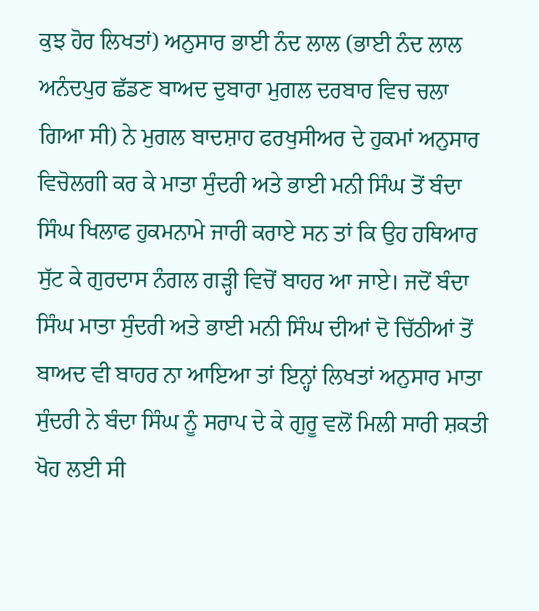ਕੁਝ ਹੋਰ ਲਿਖਤਾਂ) ਅਨੁਸਾਰ ਭਾਈ ਨੰਦ ਲਾਲ (ਭਾਈ ਨੰਦ ਲਾਲ ਅਨੰਦਪੁਰ ਛੱਡਣ ਬਾਅਦ ਦੁਬਾਰਾ ਮੁਗਲ ਦਰਬਾਰ ਵਿਚ ਚਲਾ ਗਿਆ ਸੀ) ਨੇ ਮੁਗਲ ਬਾਦਸ਼ਾਹ ਫਰਖੁਸੀਅਰ ਦੇ ਹੁਕਮਾਂ ਅਨੁਸਾਰ ਵਿਚੋਲਗੀ ਕਰ ਕੇ ਮਾਤਾ ਸੁੰਦਰੀ ਅਤੇ ਭਾਈ ਮਨੀ ਸਿੰਘ ਤੋਂ ਬੰਦਾ ਸਿੰਘ ਖਿਲਾਫ ਹੁਕਮਨਾਮੇ ਜਾਰੀ ਕਰਾਏ ਸਨ ਤਾਂ ਕਿ ਉਹ ਹਥਿਆਰ ਸੁੱਟ ਕੇ ਗੁਰਦਾਸ ਨੰਗਲ ਗੜ੍ਹੀ ਵਿਚੋਂ ਬਾਹਰ ਆ ਜਾਏ। ਜਦੋਂ ਬੰਦਾ ਸਿੰਘ ਮਾਤਾ ਸੁੰਦਰੀ ਅਤੇ ਭਾਈ ਮਨੀ ਸਿੰਘ ਦੀਆਂ ਦੋ ਚਿੱਠੀਆਂ ਤੋਂ ਬਾਅਦ ਵੀ ਬਾਹਰ ਨਾ ਆਇਆ ਤਾਂ ਇਨ੍ਹਾਂ ਲਿਖਤਾਂ ਅਨੁਸਾਰ ਮਾਤਾ ਸੁੰਦਰੀ ਨੇ ਬੰਦਾ ਸਿੰਘ ਨੂੰ ਸਰਾਪ ਦੇ ਕੇ ਗੁਰੂ ਵਲੋਂ ਮਿਲੀ ਸਾਰੀ ਸ਼ਕਤੀ ਖੋਹ ਲਈ ਸੀ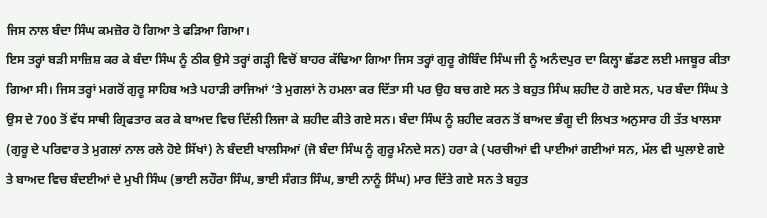ਜਿਸ ਨਾਲ ਬੰਦਾ ਸਿੰਘ ਕਮਜ਼ੋਰ ਹੋ ਗਿਆ ਤੇ ਫੜਿਆ ਗਿਆ।
ਇਸ ਤਰ੍ਹਾਂ ਬੜੀ ਸਾਜ਼ਿਸ਼ ਕਰ ਕੇ ਬੰਦਾ ਸਿੰਘ ਨੂੰ ਠੀਕ ਉਸੇ ਤਰ੍ਹਾਂ ਗੜ੍ਹੀ ਵਿਚੋਂ ਬਾਹਰ ਕੱਢਿਆ ਗਿਆ ਜਿਸ ਤਰ੍ਹਾਂ ਗੁਰੂ ਗੋਬਿੰਦ ਸਿੰਘ ਜੀ ਨੂੰ ਅਨੰਦਪੁਰ ਦਾ ਕਿਲ੍ਹਾ ਛੱਡਣ ਲਈ ਮਜਬੂਰ ਕੀਤਾ ਗਿਆ ਸੀ। ਜਿਸ ਤਰ੍ਹਾਂ ਮਗਰੋਂ ਗੁਰੂ ਸਾਹਿਬ ਅਤੇ ਪਹਾੜੀ ਰਾਜਿਆਂ ‘ਤੇ ਮੁਗਲਾਂ ਨੇ ਹਮਲਾ ਕਰ ਦਿੱਤਾ ਸੀ ਪਰ ਉਹ ਬਚ ਗਏ ਸਨ ਤੇ ਬਹੁਤ ਸਿੰਘ ਸ਼ਹੀਦ ਹੋ ਗਏ ਸਨ, ਪਰ ਬੰਦਾ ਸਿੰਘ ਤੇ ਉਸ ਦੇ 700 ਤੋਂ ਵੱਧ ਸਾਥੀ ਗ੍ਰਿਫਤਾਰ ਕਰ ਕੇ ਬਾਅਦ ਵਿਚ ਦਿੱਲੀ ਲਿਜਾ ਕੇ ਸ਼ਹੀਦ ਕੀਤੇ ਗਏ ਸਨ। ਬੰਦਾ ਸਿੰਘ ਨੂੰ ਸ਼ਹੀਦ ਕਰਨ ਤੋਂ ਬਾਅਦ ਭੰਗੂ ਦੀ ਲਿਖਤ ਅਨੁਸਾਰ ਹੀ ਤੱਤ ਖਾਲਸਾ (ਗੁਰੂ ਦੇ ਪਰਿਵਾਰ ਤੇ ਮੁਗਲਾਂ ਨਾਲ ਰਲੇ ਹੋਏ ਸਿੱਖਾਂ) ਨੇ ਬੰਦਈ ਖਾਲਸਿਆਂ (ਜੋ ਬੰਦਾ ਸਿੰਘ ਨੂੰ ਗੁਰੂ ਮੰਨਦੇ ਸਨ) ਹਰਾ ਕੇ (ਪਰਚੀਆਂ ਵੀ ਪਾਈਆਂ ਗਈਆਂ ਸਨ, ਮੱਲ ਵੀ ਘੁਲਾਏ ਗਏ ਤੇ ਬਾਅਦ ਵਿਚ ਬੰਦਈਆਂ ਦੇ ਮੁਖੀ ਸਿੰਘ (ਭਾਈ ਲਹੌਰਾ ਸਿੰਘ, ਭਾਈ ਸੰਗਤ ਸਿੰਘ, ਭਾਈ ਨਾਨੂੰ ਸਿੰਘ) ਮਾਰ ਦਿੱਤੇ ਗਏ ਸਨ ਤੇ ਬਹੁਤ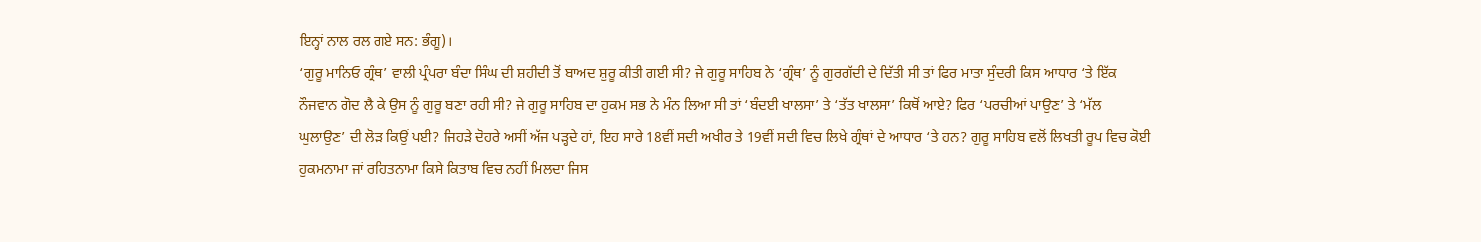ਇਨ੍ਹਾਂ ਨਾਲ ਰਲ ਗਏ ਸਨ: ਭੰਗੂ)।
‘ਗੁਰੂ ਮਾਨਿਓ ਗ੍ਰੰਥ’ ਵਾਲੀ ਪ੍ਰੰਪਰਾ ਬੰਦਾ ਸਿੰਘ ਦੀ ਸ਼ਹੀਦੀ ਤੋਂ ਬਾਅਦ ਸ਼ੁਰੂ ਕੀਤੀ ਗਈ ਸੀ? ਜੇ ਗੁਰੂ ਸਾਹਿਬ ਨੇ ‘ਗ੍ਰੰਥ’ ਨੂੰ ਗੁਰਗੱਦੀ ਦੇ ਦਿੱਤੀ ਸੀ ਤਾਂ ਫਿਰ ਮਾਤਾ ਸੁੰਦਰੀ ਕਿਸ ਆਧਾਰ ‘ਤੇ ਇੱਕ ਨੌਜਵਾਨ ਗੋਦ ਲੈ ਕੇ ਉਸ ਨੂੰ ਗੁਰੂ ਬਣਾ ਰਹੀ ਸੀ? ਜੇ ਗੁਰੂ ਸਾਹਿਬ ਦਾ ਹੁਕਮ ਸਭ ਨੇ ਮੰਨ ਲਿਆ ਸੀ ਤਾਂ ‘ਬੰਦਈ ਖਾਲਸਾ’ ਤੇ ‘ਤੱਤ ਖਾਲਸਾ’ ਕਿਥੋਂ ਆਏ? ਫਿਰ ‘ਪਰਚੀਆਂ ਪਾਉਣ’ ਤੇ ‘ਮੱਲ ਘੁਲਾਉਣ’ ਦੀ ਲੋੜ ਕਿਉਂ ਪਈ? ਜਿਹੜੇ ਦੋਹਰੇ ਅਸੀਂ ਅੱਜ ਪੜ੍ਹਦੇ ਹਾਂ, ਇਹ ਸਾਰੇ 18ਵੀਂ ਸਦੀ ਅਖੀਰ ਤੇ 19ਵੀਂ ਸਦੀ ਵਿਚ ਲਿਖੇ ਗ੍ਰੰਥਾਂ ਦੇ ਆਧਾਰ ‘ਤੇ ਹਨ? ਗੁਰੂ ਸਾਹਿਬ ਵਲੋਂ ਲਿਖਤੀ ਰੂਪ ਵਿਚ ਕੋਈ ਹੁਕਮਨਾਮਾ ਜਾਂ ਰਹਿਤਨਾਮਾ ਕਿਸੇ ਕਿਤਾਬ ਵਿਚ ਨਹੀਂ ਮਿਲਦਾ ਜਿਸ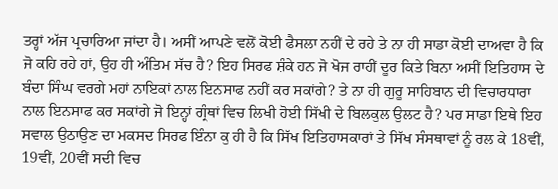ਤਰ੍ਹਾਂ ਅੱਜ ਪ੍ਰਚਾਰਿਆ ਜਾਂਦਾ ਹੈ। ਅਸੀਂ ਆਪਣੇ ਵਲੋਂ ਕੋਈ ਫੈਸਲਾ ਨਹੀਂ ਦੇ ਰਹੇ ਤੇ ਨਾ ਹੀ ਸਾਡਾ ਕੋਈ ਦਾਅਵਾ ਹੈ ਕਿ ਜੋ ਕਹਿ ਰਹੇ ਹਾਂ, ਉਹ ਹੀ ਅੰਤਿਮ ਸੱਚ ਹੈ? ਇਹ ਸਿਰਫ ਸ਼ੰਕੇ ਹਨ ਜੋ ਖੋਜ ਰਾਹੀਂ ਦੂਰ ਕਿਤੇ ਬਿਨਾ ਅਸੀਂ ਇਤਿਹਾਸ ਦੇ ਬੰਦਾ ਸਿੰਘ ਵਰਗੇ ਮਹਾਂ ਨਾਇਕਾਂ ਨਾਲ ਇਨਸਾਫ ਨਹੀਂ ਕਰ ਸਕਾਂਗੇ? ਤੇ ਨਾ ਹੀ ਗੁਰੂ ਸਾਹਿਬਾਨ ਦੀ ਵਿਚਾਰਧਾਰਾ ਨਾਲ ਇਨਸਾਫ ਕਰ ਸਕਾਂਗੇ ਜੋ ਇਨ੍ਹਾਂ ਗ੍ਰੰਥਾਂ ਵਿਚ ਲਿਖੀ ਹੋਈ ਸਿੱਖੀ ਦੇ ਬਿਲਕੁਲ ਉਲਟ ਹੈ? ਪਰ ਸਾਡਾ ਇਥੇ ਇਹ ਸਵਾਲ ਉਠਾਉਣ ਦਾ ਮਕਸਦ ਸਿਰਫ ਇੰਨਾ ਕੁ ਹੀ ਹੈ ਕਿ ਸਿੱਖ ਇਤਿਹਾਸਕਾਰਾਂ ਤੇ ਸਿੱਖ ਸੰਸਥਾਵਾਂ ਨੂੰ ਰਲ ਕੇ 18ਵੀਂ, 19ਵੀਂ, 20ਵੀਂ ਸਦੀ ਵਿਚ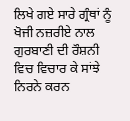ਲਿਖੇ ਗਏ ਸਾਰੇ ਗ੍ਰੰਥਾਂ ਨੂੰ ਖੋਜੀ ਨਜ਼ਰੀਏ ਨਾਲ ਗੁਰਬਾਣੀ ਦੀ ਰੌਸ਼ਨੀ ਵਿਚ ਵਿਚਾਰ ਕੇ ਸਾਂਝੇ ਨਿਰਨੇ ਕਰਨ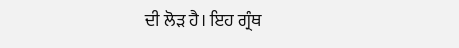ਦੀ ਲੋੜ ਹੈ। ਇਹ ਗ੍ਰੰਥ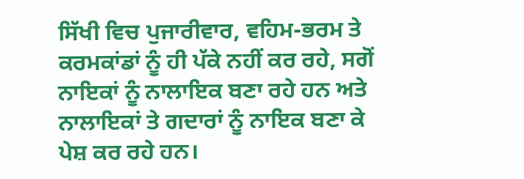ਸਿੱਖੀ ਵਿਚ ਪੁਜਾਰੀਵਾਰ, ਵਹਿਮ-ਭਰਮ ਤੇ ਕਰਮਕਾਂਡਾਂ ਨੂੰ ਹੀ ਪੱਕੇ ਨਹੀਂ ਕਰ ਰਹੇ, ਸਗੋਂ ਨਾਇਕਾਂ ਨੂੰ ਨਾਲਾਇਕ ਬਣਾ ਰਹੇ ਹਨ ਅਤੇ ਨਾਲਾਇਕਾਂ ਤੇ ਗਦਾਰਾਂ ਨੂੰ ਨਾਇਕ ਬਣਾ ਕੇ ਪੇਸ਼ ਕਰ ਰਹੇ ਹਨ।